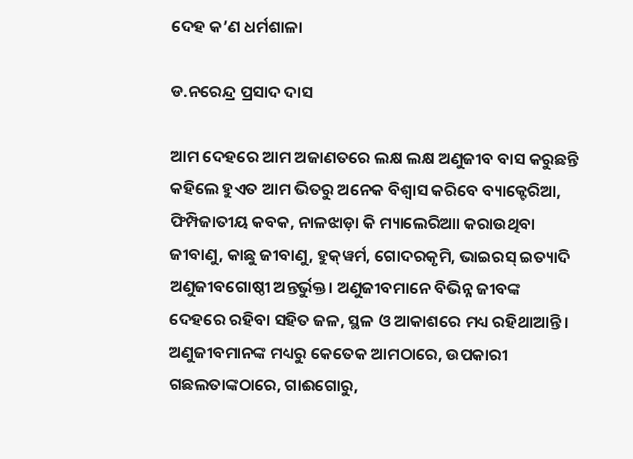ଦେହ କ’ଣ ଧର୍ମଶାଳା

ଡ.ନରେନ୍ଦ୍ର ପ୍ରସାଦ ଦାସ

ଆମ ଦେହରେ ଆମ ଅଜାଣତରେ ଲକ୍ଷ ଲକ୍ଷ ଅଣୁଜୀବ ବାସ କରୁଛନ୍ତି କହିଲେ ହୁଏତ ଆମ ଭିତରୁ ଅନେକ ବିଶ୍ୱାସ କରିବେ ବ୍ୟାକ୍ଟେରିଆ, ଫିମ୍ପିଜାତୀୟ କବକ, ନାଳଝାଡ଼ା କି ମ୍ୟାଲେରିଆା କରାଉଥିବା ଜୀବାଣୁ, କାଛୁ ଜୀବାଣୁ, ହୁକ୍‌ୱର୍ମ, ଗୋଦରକୃମି, ଭାଇରସ୍‌ ଇତ୍ୟାଦି ଅଣୁଜୀବଗୋଷ୍ଠୀ ଅନ୍ତର୍ଭୁକ୍ତ। ଅଣୁଜୀବମାନେ ବିଭିନ୍ନ ଜୀବଙ୍କ ଦେହରେ ରହିବା ସହିତ ଜଳ, ସ୍ଥଳ ଓ ଆକାଶରେ ମଧ୍ୟ ରହିଥାଆନ୍ତି। ଅଣୁଜୀବମାନଙ୍କ ମଧ୍ୟରୁ କେତେକ ଆମଠାରେ, ଉପକାରୀ ଗଛଲତାଙ୍କଠାରେ, ଗାଈଗୋରୁ,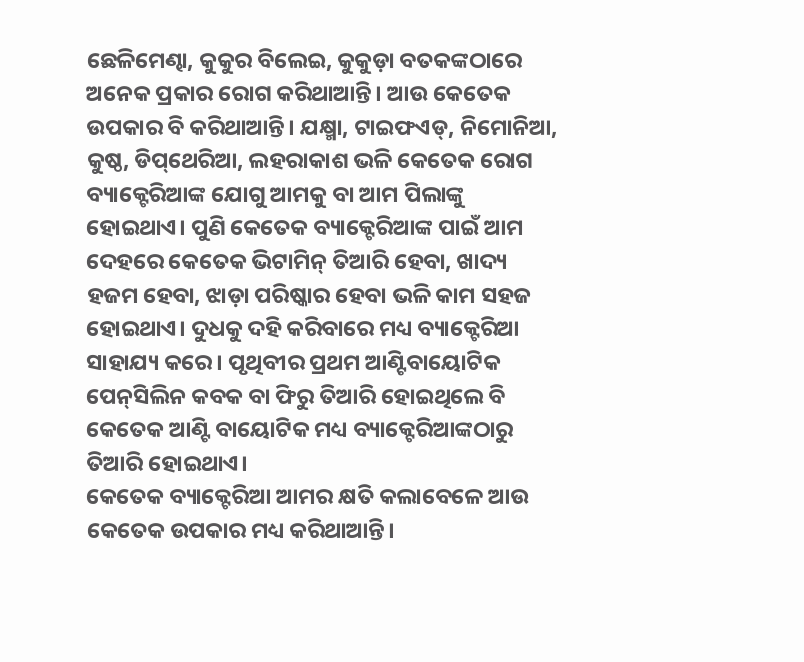ଛେଳିମେଣ୍ଢା, କୁକୁର ବିଲେଇ, କୁକୁଡ଼ା ବତକଙ୍କଠାରେ ଅନେକ ପ୍ରକାର ରୋଗ କରିଥାଆନ୍ତି। ଆଉ କେତେକ ଉପକାର ବି କରିଥାଆନ୍ତି। ଯକ୍ଷ୍ମା, ଟାଇଫଏଡ୍‌, ନିମୋନିଆ, କୁଷ୍ଠ, ଡିପ୍‌ଥେରିଆ, ଲହରାକାଶ ଭଳି କେତେକ ରୋଗ ବ୍ୟାକ୍ଟେରିଆଙ୍କ ଯୋଗୁ ଆମକୁ ବା ଆମ ପିଲାଙ୍କୁ ହୋଇଥାଏ। ପୁଣି କେତେକ ବ୍ୟାକ୍ଟେରିଆଙ୍କ ପାଇଁ ଆମ ଦେହରେ କେତେକ ଭିଟାମିନ୍‌ ତିଆରି ହେବା, ଖାଦ୍ୟ ହଜମ ହେବା, ଝାଡ଼ା ପରିଷ୍କାର ହେବା ଭଳି କାମ ସହଜ ହୋଇଥାଏ। ଦୁଧକୁ ଦହି କରିବାରେ ମଧ୍ୟ ବ୍ୟାକ୍ଟେରିଆ ସାହାଯ୍ୟ କରେ। ପୃଥିବୀର ପ୍ରଥମ ଆଣ୍ଟିବାୟୋଟିକ ପେନ୍‌ସିଲିନ କବକ ବା ଫିରୁ ତିଆରି ହୋଇଥିଲେ ବି କେତେକ ଆଣ୍ଟି ବାୟୋଟିକ ମଧ୍ୟ ବ୍ୟାକ୍ଟେରିଆଙ୍କଠାରୁ ତିଆରି ହୋଇଥାଏ।
କେତେକ ବ୍ୟାକ୍ଟେରିଆ ଆମର କ୍ଷତି କଲାବେଳେ ଆଉ କେତେକ ଉପକାର ମଧ୍ୟ କରିଥାଆନ୍ତି।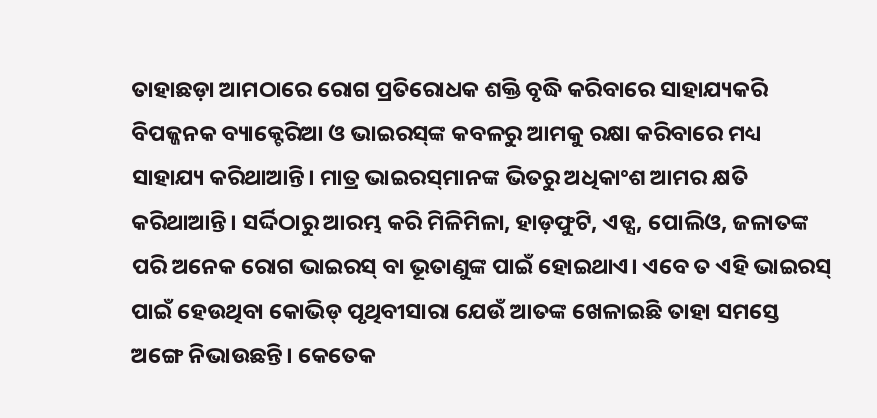ତାହାଛଡ଼ା ଆମଠାରେ ରୋଗ ପ୍ରତିରୋଧକ ଶକ୍ତି ବୃଦ୍ଧି କରିବାରେ ସାହାଯ୍ୟକରି ବିପଜ୍ଜନକ ବ୍ୟାକ୍ଟେରିଆ ଓ ଭାଇରସ୍‌ଙ୍କ କବଳରୁ ଆମକୁ ରକ୍ଷା କରିବାରେ ମଧ୍ୟ ସାହାଯ୍ୟ କରିଥାଆନ୍ତି। ମାତ୍ର ଭାଇରସ୍‌ମାନଙ୍କ ଭିତରୁ ଅଧିକାଂଶ ଆମର କ୍ଷତି କରିଥାଆନ୍ତି। ସର୍ଦ୍ଦିଠାରୁ ଆରମ୍ଭ କରି ମିଳିମିଳା, ହାଡ଼ଫୁଟି, ଏଡ୍ସ, ପୋଲିଓ, ଜଳାତଙ୍କ ପରି ଅନେକ ରୋଗ ଭାଇରସ୍‌ ବା ଭୂତାଣୁଙ୍କ ପାଇଁ ହୋଇଥାଏ। ଏବେ ତ ଏହି ଭାଇରସ୍‌ ପାଇଁ ହେଉଥିବା କୋଭିଡ୍‌ ପୃଥିବୀସାରା ଯେଉଁ ଆତଙ୍କ ଖେଳାଇଛି ତାହା ସମସ୍ତେ ଅଙ୍ଗେ ନିଭାଉଛନ୍ତି। କେତେକ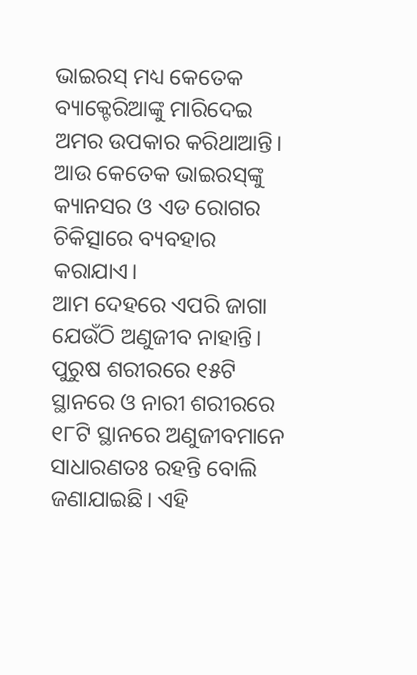ଭାଇରସ୍‌ ମଧ୍ୟ କେତେକ ବ୍ୟାକ୍ଟେରିଆଙ୍କୁ ମାରିଦେଇ ଅମର ଉପକାର କରିଥାଆନ୍ତି। ଆଉ କେତେକ ଭାଇରସ୍‌ଙ୍କୁ କ୍ୟାନସର ଓ ଏଡ ରୋଗର ଚିକିତ୍ସାରେ ବ୍ୟବହାର କରାଯାଏ।
ଆମ ଦେହରେ ଏପରି ଜାଗା ଯେଉଁଠି ଅଣୁଜୀବ ନାହାନ୍ତି। ପୁରୁଷ ଶରୀରରେ ୧୫ଟି ସ୍ଥାନରେ ଓ ନାରୀ ଶରୀରରେ ୧୮ଟି ସ୍ଥାନରେ ଅଣୁଜୀବମାନେ ସାଧାରଣତଃ ରହନ୍ତି ବୋଲି ଜଣାଯାଇଛି। ଏହି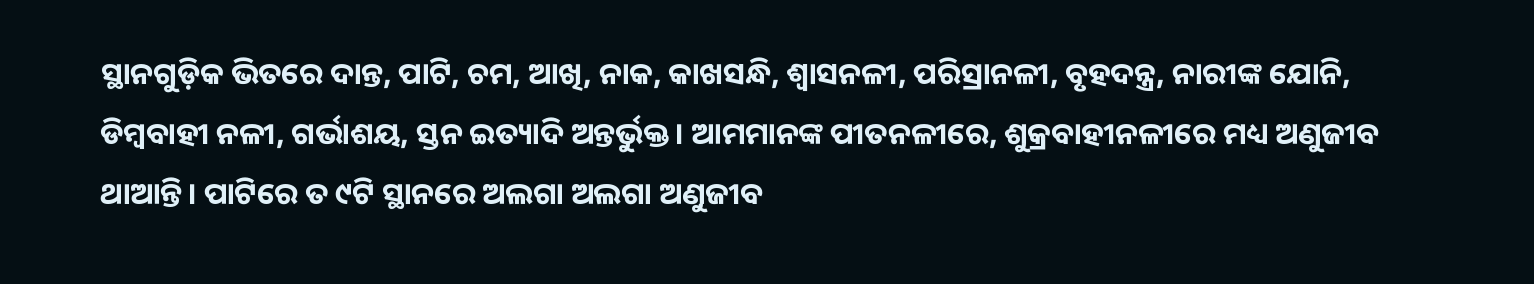ସ୍ଥାନଗୁଡ଼ିକ ଭିତରେ ଦାନ୍ତ, ପାଟି, ଚମ, ଆଖି, ନାକ, କାଖସନ୍ଧି, ଶ୍ୱାସନଳୀ, ପରିସ୍ରାନଳୀ, ବୃହଦନ୍ତ୍ର, ନାରୀଙ୍କ ଯୋନି, ଡିମ୍ବବାହୀ ନଳୀ, ଗର୍ଭାଶୟ, ସ୍ତନ ଇତ୍ୟାଦି ଅନ୍ତର୍ଭୁକ୍ତ। ଆମମାନଙ୍କ ପୀତନଳୀରେ, ଶୁକ୍ରବାହୀନଳୀରେ ମଧ୍ୟ ଅଣୁଜୀବ ଥାଆନ୍ତି। ପାଟିରେ ତ ୯ଟି ସ୍ଥାନରେ ଅଲଗା ଅଲଗା ଅଣୁଜୀବ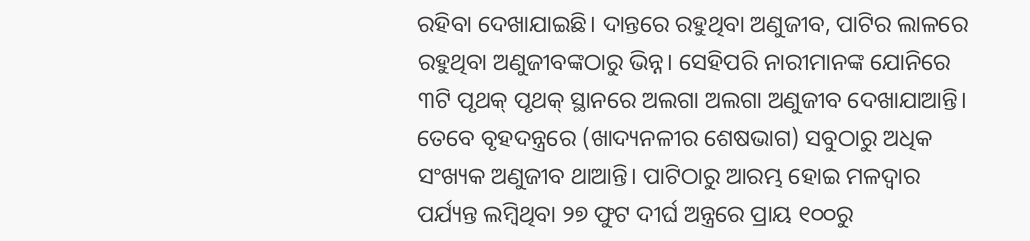ରହିବା ଦେଖାଯାଇଛି। ଦାନ୍ତରେ ରହୁଥିବା ଅଣୁଜୀବ, ପାଟିର ଲାଳରେ ରହୁଥିବା ଅଣୁଜୀବଙ୍କଠାରୁ ଭିନ୍ନ। ସେହିପରି ନାରୀମାନଙ୍କ ଯୋନିରେ ୩ଟି ପୃଥକ୍‌ ପୃଥକ୍‌ ସ୍ଥାନରେ ଅଲଗା ଅଲଗା ଅଣୁଜୀବ ଦେଖାଯାଆନ୍ତି। ତେବେ ବୃହଦନ୍ତ୍ରରେ (ଖାଦ୍ୟନଳୀର ଶେଷଭାଗ) ସବୁଠାରୁ ଅଧିକ ସଂଖ୍ୟକ ଅଣୁଜୀବ ଥାଆନ୍ତି। ପାଟିଠାରୁ ଆରମ୍ଭ ହୋଇ ମଳଦ୍ୱାର ପର୍ଯ୍ୟନ୍ତ ଲମ୍ବିଥିବା ୨୭ ଫୁଟ ଦୀର୍ଘ ଅନ୍ତ୍ରରେ ପ୍ରାୟ ୧୦୦ରୁ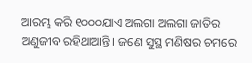ଆରମ୍ଭ କରି ୧୦୦୦ଯାଏ ଅଲଗା ଅଲଗା ଜାତିର ଅଣୁଜୀବ ରହିଥାଆନ୍ତି। ଜଣେ ସୁସ୍ଥ ମଣିଷର ଚମରେ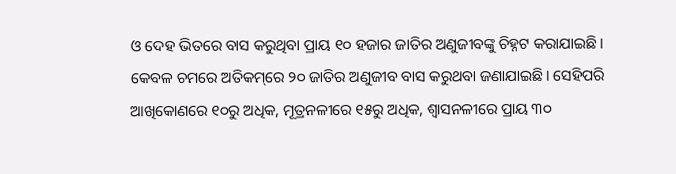ଓ ଦେହ ଭିତରେ ବାସ କରୁଥିବା ପ୍ରାୟ ୧୦ ହଜାର ଜାତିର ଅଣୁଜୀବଙ୍କୁ ଚିହ୍ନଟ କରାଯାଇଛି। କେବଳ ଚମରେ ଅତିକମ୍‌ରେ ୨୦ ଜାତିର ଅଣୁଜୀବ ବାସ କରୁଥବା ଜଣାଯାଇଛି। ସେହିପରି ଆଖିକୋଣରେ ୧୦ରୁ ଅଧିକ, ମୂତ୍ରନଳୀରେ ୧୫ରୁ ଅଧିକ, ଶ୍ୱାସନଳୀରେ ପ୍ରାୟ ୩୦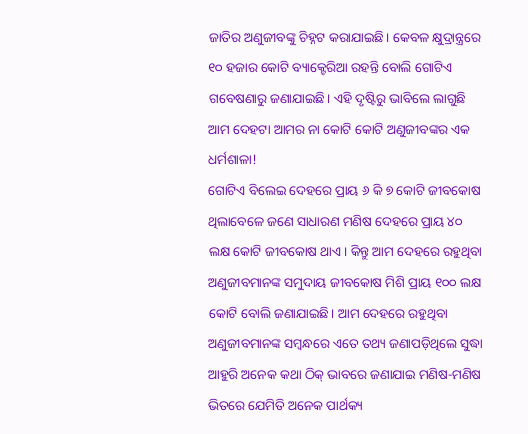ଜାତିର ଅଣୁଜୀବଙ୍କୁ ଚିହ୍ନଟ କରାଯାଇଛି। କେବଳ କ୍ଷୁଦ୍ରାନ୍ତ୍ରରେ ୧୦ ହଜାର କୋଟି ବ୍ୟାକ୍ଟେରିଆ ରହନ୍ତି ବୋଲି ଗୋଟିଏ ଗବେଷଣାରୁ ଜଣାଯାଇଛି। ଏହି ଦୃଷ୍ଟିରୁ ଭାବିଲେ ଲାଗୁଛି ଆମ ଦେହଟା ଆମର ନା କୋଟି କୋଟି ଅଣୁଜୀବଙ୍କର ଏକ ଧର୍ମଶାଳା!
ଗୋଟିଏ ବିଲେଇ ଦେହରେ ପ୍ରାୟ ୬ କି ୭ କୋଟି ଜୀବକୋଷ ଥିଲାବେଳେ ଜଣେ ସାଧାରଣ ମଣିଷ ଦେହରେ ପ୍ରାୟ ୪୦ ଲକ୍ଷ କୋଟି ଜୀବକୋଷ ଥାଏ। କିନ୍ତୁ ଆମ ଦେହରେ ରହୁଥିବା ଅଣୁଜୀବମାନଙ୍କ ସମୁଦାୟ ଜୀବକୋଷ ମିଶି ପ୍ରାୟ ୧୦୦ ଲକ୍ଷ କୋଟି ବୋଲି ଜଣାଯାଇଛି। ଆମ ଦେହରେ ରହୁଥିବା ଅଣୁଜୀବମାନଙ୍କ ସମ୍ବନ୍ଧରେ ଏତେ ତଥ୍ୟ ଜଣାପଡ଼ିଥିଲେ ସୁଦ୍ଧା ଆହୁରି ଅନେକ କଥା ଠିକ୍‌ ଭାବରେ ଜଣାଯାଇ ମଣିଷ-ମଣିଷ ଭିତରେ ଯେମିତି ଅନେକ ପାର୍ଥକ୍ୟ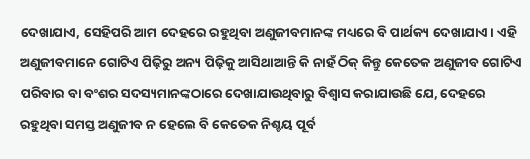ଦେଖାଯାଏ, ସେହିପରି ଆମ ଦେହରେ ରହୁଥିବା ଅଣୁଜୀବମାନଙ୍କ ମଧ୍ୟରେ ବି ପାର୍ଥକ୍ୟ ଦେଖାଯାଏ। ଏହି ଅଣୁଜୀବମାନେ ଗୋଟିଏ ପିଢ଼ିରୁ ଅନ୍ୟ ପିଢ଼ିକୁ ଆସିଥାଆନ୍ତି କି ନାହଁ ଠିକ୍‌ କିନ୍ତୁ କେତେକ ଅଣୁଜୀବ ଗୋଟିଏ ପରିବାର ବା ବଂଶର ସଦସ୍ୟମାନଙ୍କଠାରେ ଦେଖାଯାଉଥିବାରୁ ବିଶ୍ୱାସ କରାଯାଉଛି ଯେ, ଦେହରେ ରହୁଥିବା ସମସ୍ତ ଅଣୁଜୀବ ନ ହେଲେ ବି କେତେକ ନିଶ୍ଚୟ ପୂର୍ବ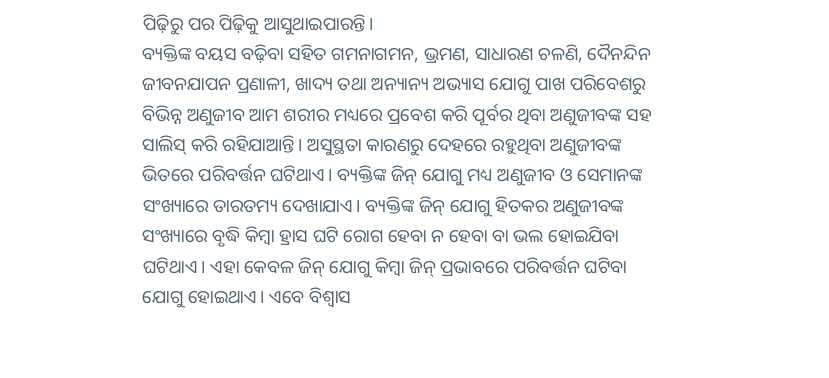ପିଢ଼ିରୁ ପର ପିଢ଼ିକୁ ଆସୁଥାଇପାରନ୍ତି।
ବ୍ୟକ୍ତିଙ୍କ ବୟସ ବଢ଼ିବା ସହିତ ଗମନାଗମନ, ଭ୍ରମଣ, ସାଧାରଣ ଚଳଣି, ଦୈନନ୍ଦିନ ଜୀବନଯାପନ ପ୍ରଣାଳୀ, ଖାଦ୍ୟ ତଥା ଅନ୍ୟାନ୍ୟ ଅଭ୍ୟାସ ଯୋଗୁ ପାଖ ପରିବେଶରୁ ବିଭିନ୍ନ ଅଣୁଜୀବ ଆମ ଶରୀର ମଧ୍ୟରେ ପ୍ରବେଶ କରି ପୂର୍ବର ଥିବା ଅଣୁଜୀବଙ୍କ ସହ ସାଲିସ୍‌ କରି ରହିଯାଆନ୍ତି। ଅସୁସ୍ଥତା କାରଣରୁ ଦେହରେ ରହୁଥିବା ଅଣୁଜୀବଙ୍କ ଭିତରେ ପରିବର୍ତ୍ତନ ଘଟିଥାଏ। ବ୍ୟକ୍ତିଙ୍କ ଜିନ୍‌ ଯୋଗୁ ମଧ୍ୟ ଅଣୁଜୀବ ଓ ସେମାନଙ୍କ ସଂଖ୍ୟାରେ ତାରତମ୍ୟ ଦେଖାଯାଏ। ବ୍ୟକ୍ତିଙ୍କ ଜିନ୍‌ ଯୋଗୁ ହିତକର ଅଣୁଜୀବଙ୍କ ସଂଖ୍ୟାରେ ବୃଦ୍ଧି କିମ୍ବା ହ୍ରାସ ଘଟି ରୋଗ ହେବା ନ ହେବା ବା ଭଲ ହୋଇଯିବା ଘଟିଥାଏ। ଏହା କେବଳ ଜିନ୍‌ ଯୋଗୁ କିମ୍ବା ଜିନ୍‌ ପ୍ରଭାବରେ ପରିବର୍ତ୍ତନ ଘଟିବା ଯୋଗୁ ହୋଇଥାଏ। ଏବେ ବିଶ୍ୱାସ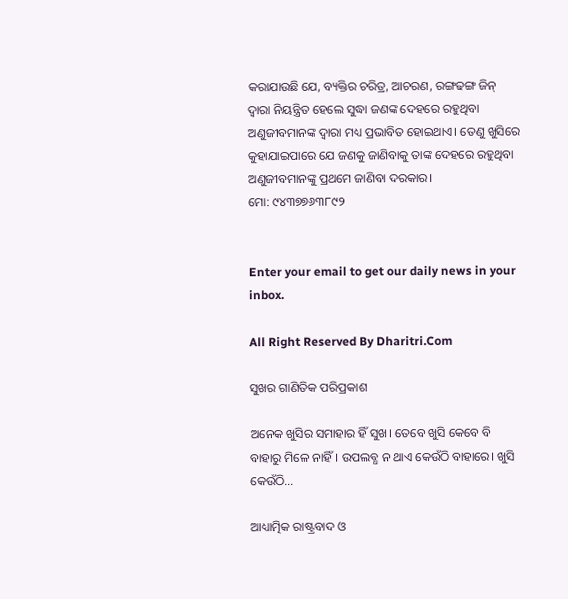କରାଯାଉଛି ଯେ, ବ୍ୟକ୍ତିର ଚରିତ୍ର, ଆଚରଣ, ରଙ୍ଗଢଙ୍ଗ ଜିନ୍‌ ଦ୍ୱାରା ନିୟନ୍ତ୍ରିତ ହେଲେ ସୁଦ୍ଧା ଜଣଙ୍କ ଦେହରେ ରହୁଥିବା ଅଣୁଜୀବମାନଙ୍କ ଦ୍ୱାରା ମଧ୍ୟ ପ୍ରଭାବିତ ହୋଇଥାଏ। ତେଣୁ ଖୁସିରେ କୁହାଯାଇପାରେ ଯେ ଜଣକୁ ଜାଣିବାକୁ ତାଙ୍କ ଦେହରେ ରହୁଥିବା ଅଣୁଜୀବମାନଙ୍କୁ ପ୍ରଥମେ ଜାଣିବା ଦରକାର।
ମୋ: ୯୪୩୭୭୬୩୮୯୨


Enter your email to get our daily news in your inbox.

All Right Reserved By Dharitri.Com

ସୁଖର ଗାଣିତିକ ପରିପ୍ରକାଶ

ଅନେକ ଖୁସିର ସମାହାର ହିଁ ସୁଖ। ତେବେ ଖୁସି କେବେ ବି ବାହାରୁ ମିଳେ ନାହିଁ। ଉପଲବ୍ଧ ନ ଥାଏ କେଉଁଠି ବାହାରେ। ଖୁସି କେଉଁଠି...

ଆଧ୍ୟାତ୍ମିକ ରାଷ୍ଟ୍ରବାଦ ଓ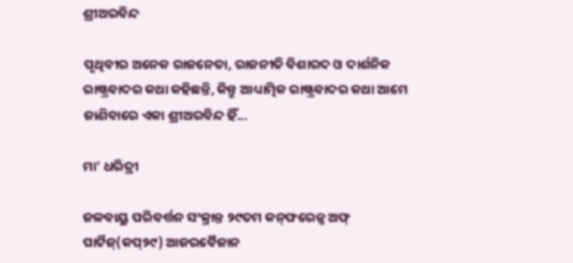ଶ୍ରୀଅରବିନ୍ଦ

ପୃଥିବୀର ଅନେକ ରାଜନେତା, ରାଜନୀତି ବିଶାରଦ ଓ ଦାର୍ଶନିକ ରାଷ୍ଟ୍ରବାଦର କଥା କହିଛନ୍ତି, କିନ୍ତୁ ଆଧ୍ୟାତ୍ମିକ ରାଷ୍ଟ୍ରବାଦର କଥା ଆମେ ଜାଣିବାରେ ଏକା ଶ୍ରୀଅରବିନ୍ଦ ହିଁ...

ମା’ ଧରିତ୍ରୀ

ଜଳବାୟୁ ପରିବର୍ତ୍ତନ ସଂକ୍ରାନ୍ତ ୨୯ତମ କନ୍‌ଫରେନ୍ସ ଅଫ୍‌ ପାର୍ଟିଜ୍‌(କପ୍‌୨୯) ଆଜରବୈଜାନ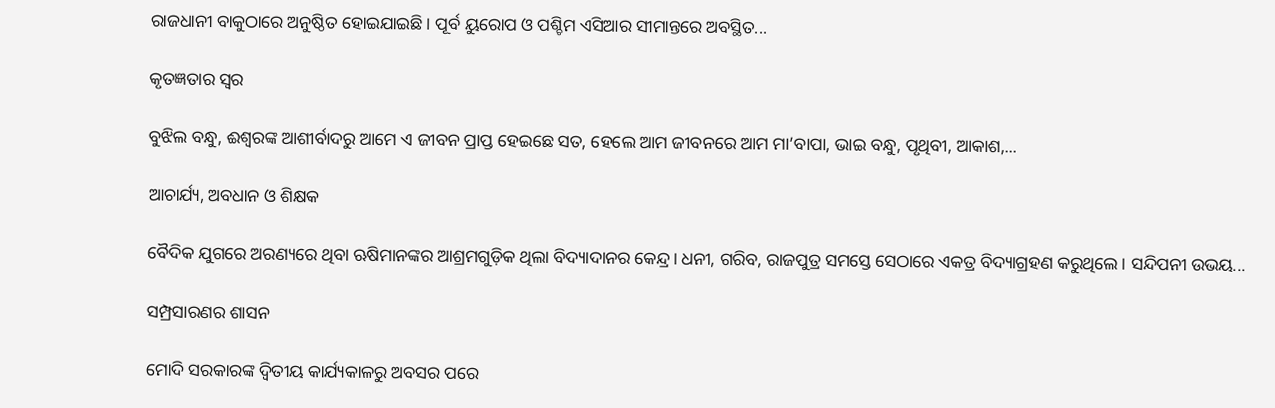ରାଜଧାନୀ ବାକୁଠାରେ ଅନୁଷ୍ଠିତ ହୋଇଯାଇଛି। ପୂର୍ବ ୟୁରୋପ ଓ ପଶ୍ଚିମ ଏସିଆର ସୀମାନ୍ତରେ ଅବସ୍ଥିତ...

କୃତଜ୍ଞତାର ସ୍ବର

ବୁଝିଲ ବନ୍ଧୁ, ଈଶ୍ବରଙ୍କ ଆଶୀର୍ବାଦରୁ ଆମେ ଏ ଜୀବନ ପ୍ରାପ୍ତ ହେଇଛେ ସତ, ହେଲେ ଆମ ଜୀବନରେ ଆମ ମା’ବାପା, ଭାଇ ବନ୍ଧୁ, ପୃଥିବୀ, ଆକାଶ,...

ଆଚାର୍ଯ୍ୟ, ଅବଧାନ ଓ ଶିକ୍ଷକ

ବୈଦିକ ଯୁଗରେ ଅରଣ୍ୟରେ ଥିବା ଋଷିମାନଙ୍କର ଆଶ୍ରମଗୁଡ଼ିକ ଥିଲା ବିଦ୍ୟାଦାନର କେନ୍ଦ୍ର। ଧନୀ, ଗରିବ, ରାଜପୁତ୍ର ସମସ୍ତେ ସେଠାରେ ଏକତ୍ର ବିଦ୍ୟାଗ୍ରହଣ କରୁଥିଲେ। ସନ୍ଦିପନୀ ଉଭୟ...

ସମ୍ପ୍ରସାରଣର ଶାସନ

ମୋଦି ସରକାରଙ୍କ ଦ୍ୱିତୀୟ କାର୍ଯ୍ୟକାଳରୁ ଅବସର ପରେ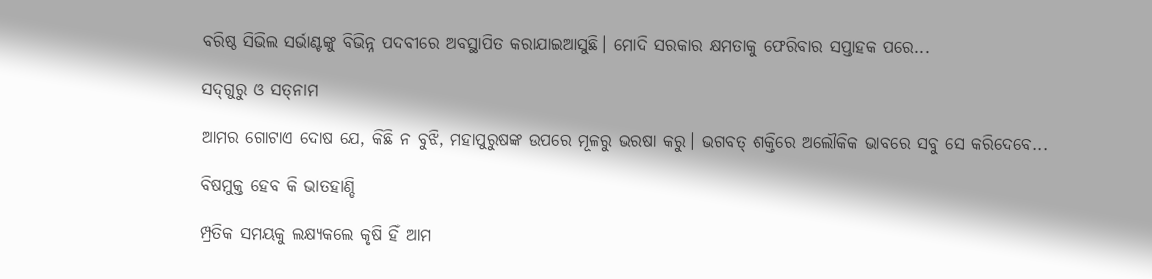ବରିଷ୍ଠ ସିଭିଲ ସର୍ଭାଣ୍ଟଙ୍କୁ ବିଭିନ୍ନ ପଦବୀରେ ଅବସ୍ଥାପିତ କରାଯାଇଆସୁଛି। ମୋଦି ସରକାର କ୍ଷମତାକୁ ଫେରିବାର ସପ୍ତାହକ ପରେ...

ସଦ୍‌ଗୁରୁ ଓ ସତ୍‌ନାମ

ଆମର ଗୋଟାଏ ଦୋଷ ଯେ, କିଛି ନ ବୁଝି, ମହାପୁରୁଷଙ୍କ ଉପରେ ମୂଳରୁ ଭରଷା କରୁ। ଭଗବତ୍‌ ଶକ୍ତିରେ ଅଲୌକିକ ଭାବରେ ସବୁ ସେ କରିଦେବେ...

ବିଷମୁକ୍ତ ହେବ କି ଭାତହାଣ୍ଡି

ମ୍ପ୍ରତିକ ସମୟକୁ ଲକ୍ଷ୍ୟକଲେ କୃଷି ହିଁ ଆମ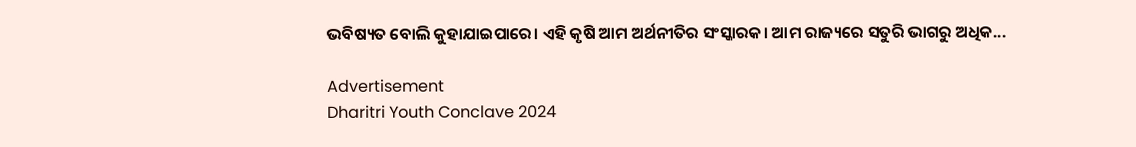ଭବିଷ୍ୟତ ବୋଲି କୁହାଯାଇପାରେ। ଏହି କୃଷି ଆମ ଅର୍ଥନୀତିର ସଂସ୍କାରକ। ଆମ ରାଜ୍ୟରେ ସତୁରି ଭାଗରୁ ଅଧିକ...

Advertisement
Dharitri Youth Conclave 2024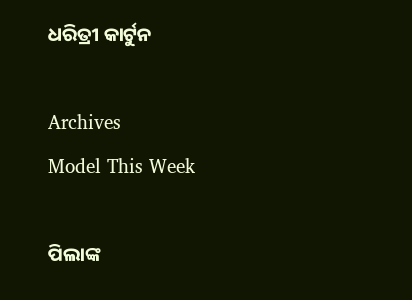ଧରିତ୍ରୀ କାର୍ଟୁନ

Archives
Model This Week

ପିଲାଙ୍କ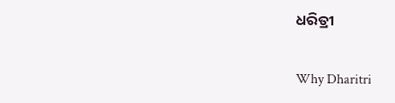ଧରିତ୍ରୀ

Why Dharitri